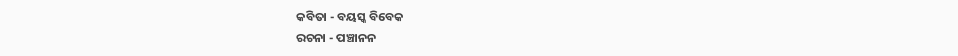କବିତା - ବୟସ୍କ ବିବେକ
ରଚନା - ପଞ୍ଚାନନ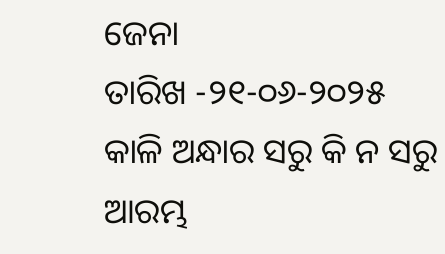ଜେନା
ତାରିଖ -୨୧-୦୬-୨୦୨୫
କାଳି ଅନ୍ଧାର ସରୁ କି ନ ସରୁ
ଆରମ୍ଭ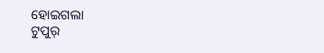ହୋଇଗଲା
ଟୁପୁର୍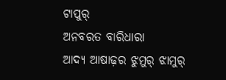ଟାପୁର୍
ଅନବରତ ବାରିଧାରା
ଆଦ୍ୟ ଆଷାଢ଼ର ଝୁମୁର୍ ଝାମୁର୍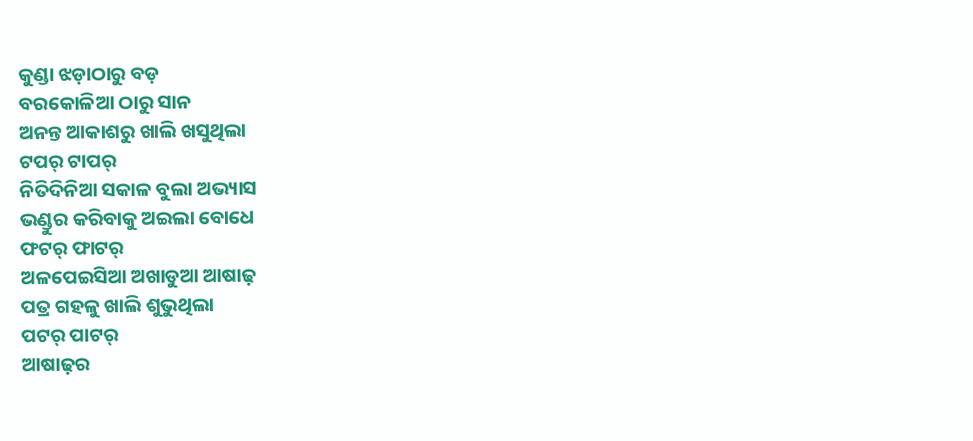କୁଣ୍ଡା ଝଡ଼ାଠାରୁ ବଡ଼
ବରକୋଳିଆ ଠାରୁ ସାନ
ଅନନ୍ତ ଆକାଶରୁ ଖାଲି ଖସୁଥିଲା
ଟପର୍ ଟାପର୍
ନିତିଦିନିଆ ସକାଳ ବୁଲା ଅଭ୍ୟାସ
ଭଣ୍ଡୁର କରିବାକୁ ଅଇଲା ବୋଧେ
ଫଟର୍ ଫାଟର୍
ଅଳପେଇସିଆ ଅଖାଡୁଆ ଆଷାଢ଼
ପତ୍ର ଗହଳୁ ଖାଲି ଶୁଭୁଥିଲା
ପଟର୍ ପାଟର୍
ଆଷାଢ଼ର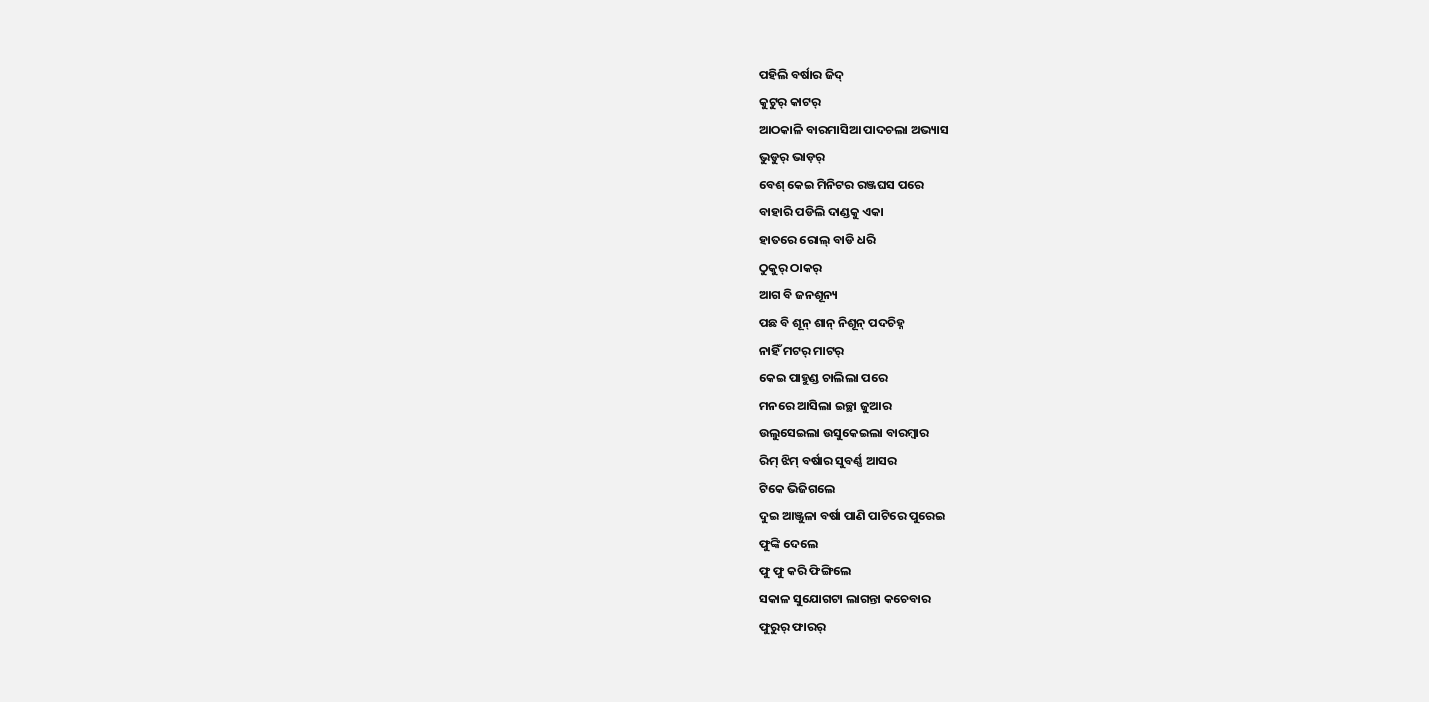ପହିଲି ବର୍ଷାର ଜିଦ୍
କୁଟୁର୍ କାଟର୍
ଆଠକାଳି ବାରମାସିଆ ପାଦଚଲା ଅଭ୍ୟାସ
ଭୁଡୁର୍ ଭାଡ଼ର୍
ବେଶ୍ କେଇ ମିନିଟର ରଞ୍ଜଘସ ପରେ
ବାହାରି ପଡିଲି ଦାଣ୍ଡକୁ ଏକା
ହାତରେ ରୋଲ୍ ବାଡି ଧରି
ଠୁକୁର୍ ଠାକର୍
ଆଗ ବି ଜନଶୂନ୍ୟ
ପଛ ବି ଶୂନ୍ ଶାନ୍ ନିଶୂନ୍ ପଦଚିହ୍ନ
ନାହିଁ ମଟର୍ ମାଟର୍
କେଇ ପାହୁଣ୍ଡ ଚାଲିଲା ପରେ
ମନରେ ଆସିଲା ଇଚ୍ଛା ଜୁଆର
ଉଲୁସେଇଲା ଉସୁକେଇଲା ବାରମ୍ବାର
ରିମ୍ ଝିମ୍ ବର୍ଷାର ସୁବର୍ଣ୍ଣ ଆସର
ଟିକେ ଭିଜିଗଲେ
ଦୁଇ ଆଞ୍ଜୁଳା ବର୍ଷା ପାଣି ପାଟିରେ ପୁରେଇ
ଫୁଙ୍କି ଦେଲେ
ଫୁ ଫୁ କରି ଫିଙ୍ଗିଲେ
ସକାଳ ସୁଯୋଗଟା ଲାଗନ୍ତା କଚେବାର
ଫୁରୁର୍ ଫାରର୍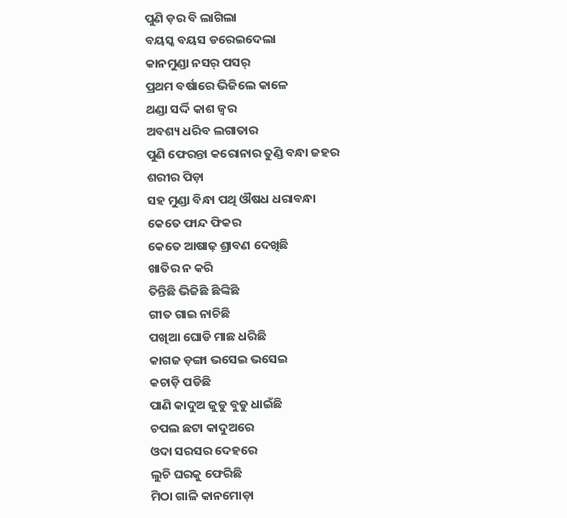ପୁଣି ଡ଼ର ବି ଲାଗିଲା
ବୟସ୍କ ବୟସ ଡରେଇଦେଲା
କାନମୁଣ୍ଡା ନସର୍ ପସର୍
ପ୍ରଥମ ବର୍ଷାରେ ଭିଜିଲେ କାଳେ
ଥଣ୍ଡା ସର୍ଦ୍ଦି କାଶ ଜ୍ୱର
ଅବଶ୍ୟ ଧରିବ ଲଗାତାର
ପୁଣି ଫେରନ୍ତା କରୋନାର ତୁଣ୍ଡି ବନ୍ଧା ଜହର
ଶରୀର ପିଡ଼ା
ସହ ମୁଣ୍ଡା ବିନ୍ଧା ପଥି ଔଷଧ ଧରାବନ୍ଧା
କେତେ ଫାନ୍ଦ ଫିକର
କେତେ ଆଷାଢ଼ ଶ୍ରାବଣ ଦେଖିଛି
ଖାତିର ନ କରି
ତିନ୍ତିଛି ଭିଜିଛି ଛିଙ୍କିଛି
ଗୀତ ଗାଇ ନାଚିଛି
ପଖିଆ ଘୋଡି ମାଛ ଧରିଛି
କାଗଜ ଡ଼ଙ୍ଗା ଭସେଇ ଭସେଇ
କଚାଡ଼ି ପଡିଛି
ପାଣି କାଦୁଅ ଜୁଡୁ ବୁଡୁ ଧାଇଁଛି
ଚପଲ ଛଟା କାଦୁଅରେ
ଓଦା ସରସର ଦେହରେ
ଲୁଚି ଘରକୁ ଫେରିଛି
ମିଠା ଗାଳି କାନମୋଡ଼ା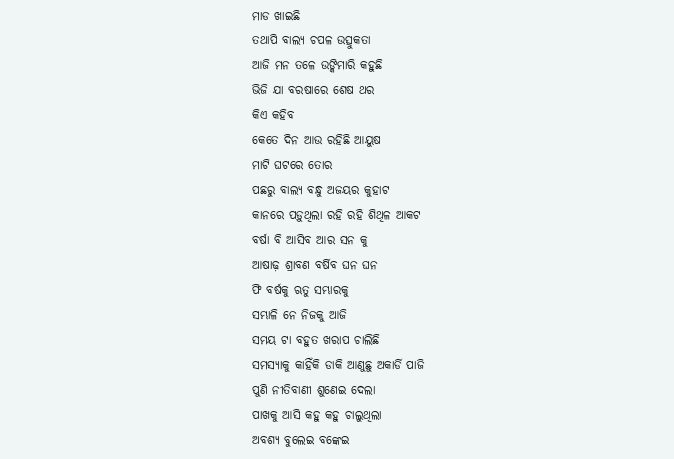ମାଡ ଖାଇଛି
ତଥାପି ବାଲ୍ୟ ଚପଳ ଉତ୍ସୁକତା
ଆଜି ମନ ତଳେ ଉଙ୍କିମାରି କହୁଛି
ଭିଜି ଯା ବରଷାରେ ଶେଷ ଥର
କିଏ କହିବ
କେତେ ଦିନ ଆଉ ରହିଛି ଆୟୁଷ
ମାଟି ଘଟରେ ତୋର
ପଛରୁ ବାଲ୍ୟ ବନ୍ଧୁ ଅଜୟର କୁହାଟ
କାନରେ ପଡ଼ୁଥିଲା ରହି ରହି ଶିଥିଳ ଆକଟ
ବର୍ଷା ବି ଆସିବ ଆର ସନ କୁ
ଆଷାଢ଼ ଶ୍ରାବଣ ବର୍ଷିବ ଘନ ଘନ
ଫି ବର୍ଷକୁ ଋତୁ ସମ୍ଭାରକୁ
ସମ୍ଭାଳି ନେ ନିଜକୁ ଆଜି
ସମୟ ଟା ବହୁତ ଖରାପ ଚାଲିଛି
ସମସ୍ୟାକୁ କାହିଁକି ଡାକି ଆଣୁଛୁ ଅକାର୍ଡି ପାଜି
ପୁଣି ନୀତିବାଣୀ ଶୁଣେଇ ଦେଲା
ପାଖକୁ ଆସି କହୁ କହୁ ଚାଲୁଥିଲା
ଅବଶ୍ୟ ବୁଲେଇ ବଙ୍କେଇ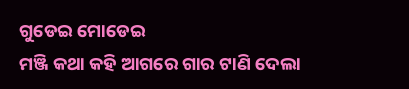ଗୁଡେଇ ମୋଡେଇ
ମଞ୍ଜି କଥା କହି ଆଗରେ ଗାର ଟାଣି ଦେଲା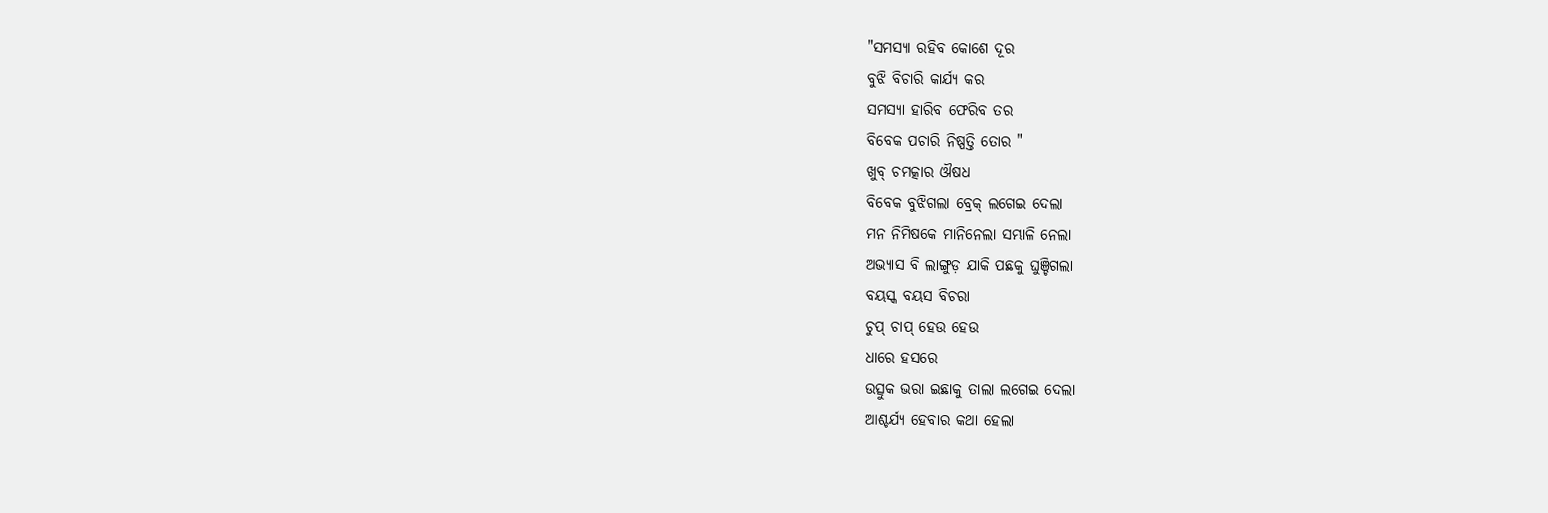"ସମସ୍ୟା ରହିବ କୋଶେ ଦୂର
ବୁଝି ବିଚାରି କାର୍ଯ୍ୟ କର
ସମସ୍ୟା ହାରିବ ଫେରିବ ତର
ବିବେକ ପଚାରି ନିଷ୍ପତ୍ତି ତୋର "
ଖୁବ୍ ଚମତ୍କାର ଔଷଧ
ବିବେକ ବୁଝିଗଲା ବ୍ରେକ୍ ଲଗେଇ ଦେଲା
ମନ ନିମିଷକେ ମାନିନେଲା ସମ୍ଭାଳି ନେଲା
ଅଭ୍ୟାସ ବି ଲାଙ୍ଗୁଡ଼ ଯାକି ପଛକୁ ଘୁଞ୍ଚିଗଲା
ବୟସ୍କ ବୟସ ବିଚରା
ଚୁପ୍ ଚାପ୍ ହେଉ ହେଉ
ଧାରେ ହସରେ
ଉତ୍ସୁକ ଭରା ଇଛାକୁ ତାଲା ଲଗେଇ ଦେଲା
ଆଶ୍ଚର୍ଯ୍ୟ ହେବାର କଥା ହେଲା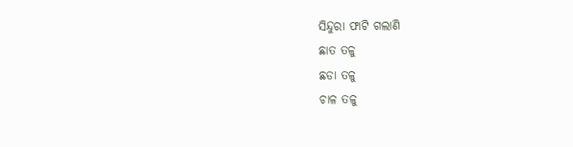ସିନ୍ଦୁରା ଫାଟି ଗଲାଣି
ଛାତ ତଳୁ
ଛଡା ତଳୁ
ଚାଳ ତଳୁ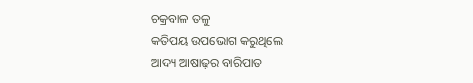ଚକ୍ରବାଳ ତଳୁ
କତିପୟ ଉପଭୋଗ କରୁଥିଲେ
ଆଦ୍ୟ ଆଷାଢ଼ର ବାରିପାତ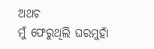ଅଥଚ
ମୁଁ ଫେରୁଥିଲି ଘରମୁହାଁ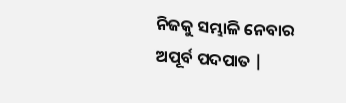ନିଜକୁ ସମ୍ଭାଳି ନେବାର ଅପୂର୍ବ ପଦପାତ |